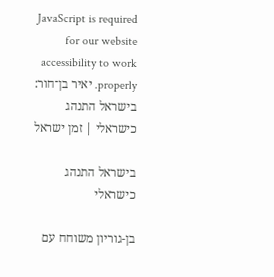JavaScript is required for our website accessibility to work properly. יאיר בן־חור: בישראל התנהג כישראלי | זמן ישראל

בישראל התנהג כישראלי

בן-גוריון משוחח עם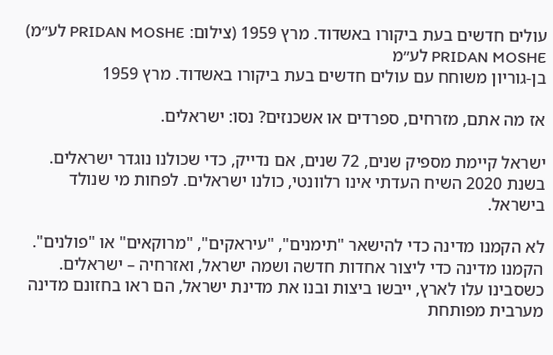עולים חדשים בעת ביקורו באשדוד. מרץ 1959 (צילום: PRIDAN MOSHE לע״מ)
PRIDAN MOSHE לע״מ
בן-גוריון משוחח עם עולים חדשים בעת ביקורו באשדוד. מרץ 1959

אז מה אתם, מזרחים, ספרדים או אשכנזים? נסו: ישראלים.

ישראל קיימת מספיק שנים, 72 שנים, אם נדייק, כדי שכולנו נוגדר ישראלים. בשנת 2020 השיח העדתי אינו רלוונטי, כולנו ישראלים. לפחות מי שנולד בישראל.

לא הקמנו מדינה כדי להישאר "תימנים", "עיראקים", "מרוקאים" או "פולנים". הקמנו מדינה כדי ליצור אחדות חדשה ושמה ישראל, ואזרחיה – ישראלים. כשסבינו עלו לארץ, ייבשו ביצות ובנו את מדינת ישראל, הם ראו בחזונם מדינה מערבית מפותחת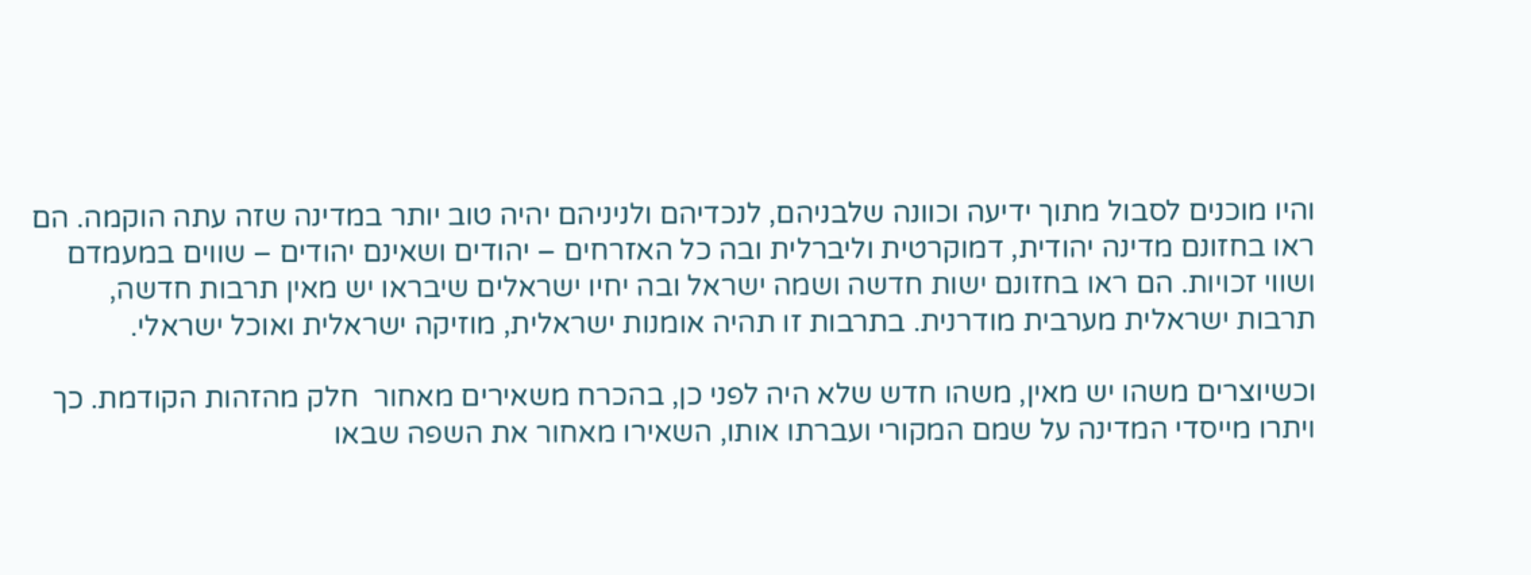והיו מוכנים לסבול מתוך ידיעה וכוונה שלבניהם, לנכדיהם ולניניהם יהיה טוב יותר במדינה שזה עתה הוקמה. הם ראו בחזונם מדינה יהודית, דמוקרטית וליברלית ובה כל האזרחים – יהודים ושאינם יהודים – שווים במעמדם ושווי זכויות. הם ראו בחזונם ישות חדשה ושמה ישראל ובה יחיו ישראלים שיבראו יש מאין תרבות חדשה, תרבות ישראלית מערבית מודרנית. בתרבות זו תהיה אומנות ישראלית, מוזיקה ישראלית ואוכל ישראלי.

וכשיוצרים משהו יש מאין, משהו חדש שלא היה לפני כן, בהכרח משאירים מאחור  חלק מהזהות הקודמת. כך ויתרו מייסדי המדינה על שמם המקורי ועברתו אותו, השאירו מאחור את השפה שבאו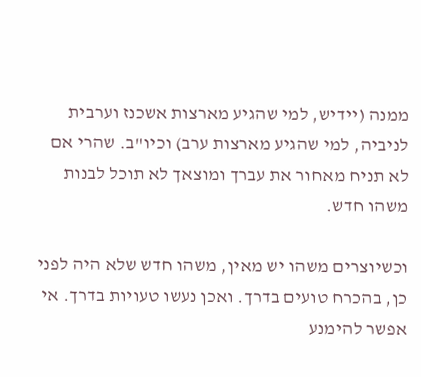ממנה (יידיש, למי שהגיע מארצות אשכנז וערבית לניביה, למי שהגיע מארצות ערב) וכיו"ב. שהרי אם לא תניח מאחור את עברך ומוצאך לא תוכל לבנות משהו חדש.

וכשיוצרים משהו יש מאין, משהו חדש שלא היה לפני כן, בהכרח טועים בדרך. ואכן נעשו טעויות בדרך. אי אפשר להימנע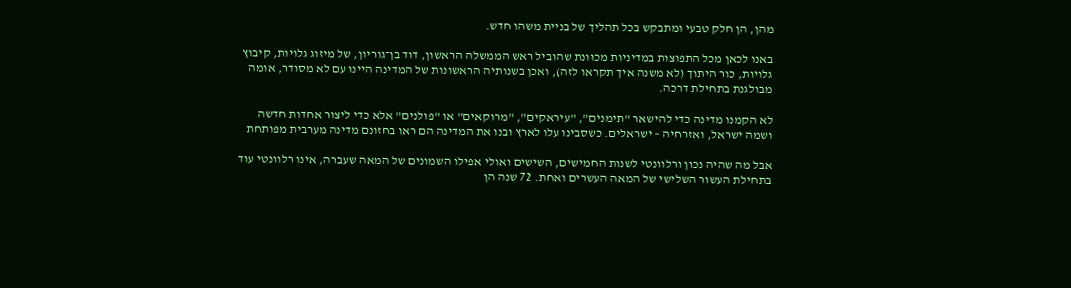מהן, הן חלק טבעי ומתבקש בכל תהליך של בניית משהו חדש.

באנו לכאן מכל התפוצות במדיניות מכוּונת שהוביל ראש הממשלה הראשון, דוד בן־גוריון, של מיזוג גלויות, קיבוץ גלויות, כור היתוך (לא משנה איך תקראו לזה), ואכן בשנותיה הראשונות של המדינה היינו עם לא מסודר, אומה מבולגנת בתחילת דרכה.

לא הקמנו מדינה כדי להישאר "תימנים", "עיראקים", "מרוקאים" או "פולנים" אלא כדי ליצור אחדות חדשה ושמה ישראל, ואזרחיה – ישראלים. כשסבינו עלו לארץ ובנו את המדינה הם ראו בחזונם מדינה מערבית מפותחת

אבל מה שהיה נכון ורלוונטי לשנות החמישים, השישים ואולי אפילו השמונים של המאה שעברה, אינו רלוונטי עוד בתחילת העשור השלישי של המאה העשרים ואחת. 72 שנה הן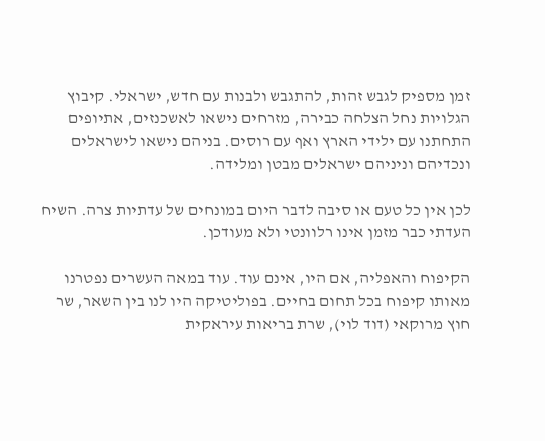זמן מספיק לגבש זהות, להתגבש ולבנות עם חדש, ישראלי. קיבוץ הגלויות נחל הצלחה כבירה, מזרחים נישאו לאשכנזים, אתיופים התחתנו עם ילידי הארץ ואף עם רוסים. בניהם נישאו לישראלים ונכדיהם וניניהם ישראלים מבטן ומלידה.

לכן אין כל טעם או סיבה לדבר היום במונחים של עדתיות צרה. השיח העדתי כבר מזמן אינו רלוונטי ולא מעודכן.

הקיפוח והאפליה, אם היו, אינם עוד. עוד במאה העשרים נפטרנו מאותו קיפוח בכל תחום בחיים. בפוליטיקה היו לנו בין השאר, שר חוץ מרוקאי (דוד לוי), שרת בריאות עיראקית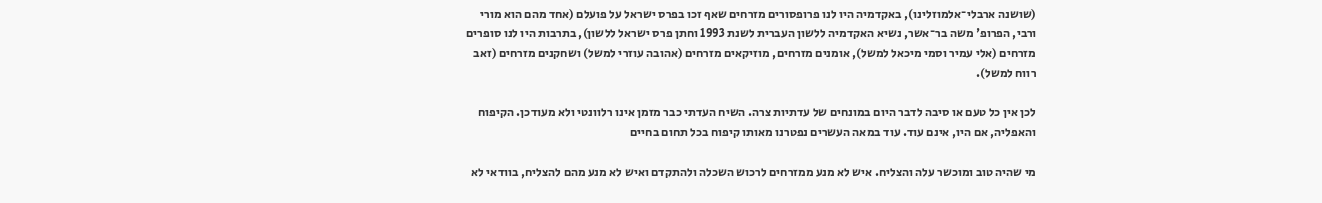(שושנה ארבלי־אלמוזלינו), באקדמיה היו לנו פרופסורים מזרחים שאף זכו בפרס ישראל על פועלם (אחד מהם הוא מורי ורבי, הפרופ' משה בר־אשר, נשיא האקדמיה ללשון העברית לשנת 1993 וחתן פרס ישראל ללשון), בתרבות היו לנו סופרים מזרחים (אלי עמיר וסמי מיכאל למשל), אומנים מזרחים, מוזיקאים מזרחים (אהובה עוזרי למשל) ושחקנים מזרחים (זאב רווח למשל).

לכן אין כל טעם או סיבה לדבר היום במונחים של עדתיות צרה. השיח העדתי כבר מזמן אינו רלוונטי ולא מעודכן. הקיפוח והאפליה, אם היו, אינם עוד. עוד במאה העשרים נפטרנו מאותו קיפוח בכל תחום בחיים

מי שהיה טוב ומוכשר עלה והצליח. איש לא מנע ממזרחים לרכוש השכלה ולהתקדם ואיש לא מנע מהם להצליח, בוודאי לא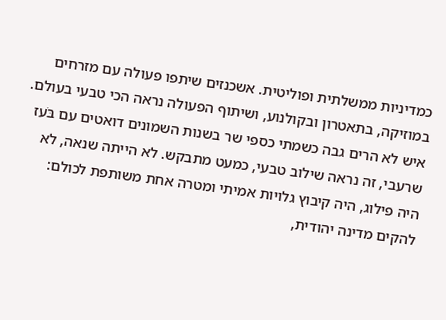כמדיניות ממשלתית ופוליטית. אשכנזים שיתפו פעולה עם מזרחים במוזיקה, בתאטרון ובקולנוע, ושיתוף הפעולה נראה הכי טבעי בעולם. איש לא הרים גבה כשמתי כספי שר בשנות השמונים דואטים עם בֹּעז שרעבי, זה נראה שילוב טבעי, כמעט מתבקש. לא הייתה שנאה, לא היה פילוג, היה קיבוץ גלויות אמיתי ומטרה אחת משותפת לכולם: להקים מדינה יהודית,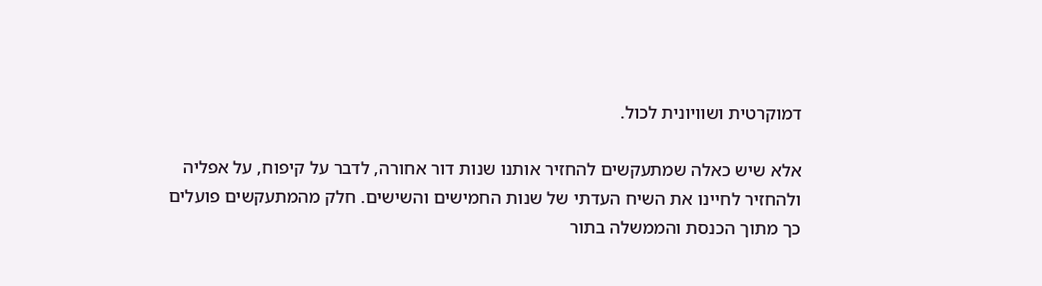דמוקרטית ושוויונית לכול.

אלא שיש כאלה שמתעקשים להחזיר אותנו שנות דור אחורה, לדבר על קיפוח, על אפליה ולהחזיר לחיינו את השיח העדתי של שנות החמישים והשישים. חלק מהמתעקשים פועלים כך מתוך הכנסת והממשלה בתור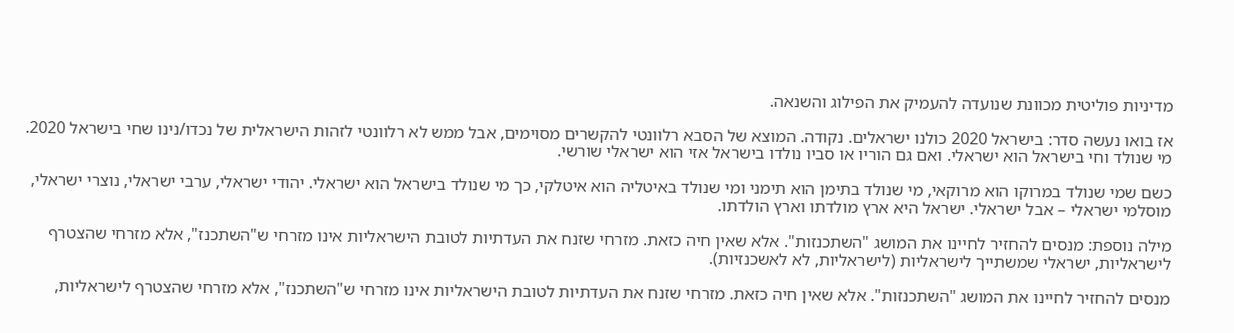מדיניות פוליטית מכוונת שנועדה להעמיק את הפילוג והשנאה.

אז בואו נעשה סדר: בישראל 2020 כולנו ישראלים. נקודה. המוצא של הסבא רלוונטי להקשרים מסוימים, אבל ממש לא רלוונטי לזהות הישראלית של נכדו/נינו שחי בישראל 2020. מי שנולד וחי בישראל הוא ישראלי. ואם גם הוריו או סביו נולדו בישראל אזי הוא ישראלי שורשי.

כשם שמי שנולד במרוקו הוא מרוקאי, מי שנולד בתימן הוא תימני ומי שנולד באיטליה הוא איטלקי, כך מי שנולד בישראל הוא ישראלי. יהודי ישראלי, ערבי ישראלי, נוצרי ישראלי, מוסלמי ישראלי – אבל ישראלי. ישראל היא ארץ מולדתו וארץ הולדתו.

מילה נוספת: מנסים להחזיר לחיינו את המושג "השתכנזות". אלא שאין חיה כזאת. מזרחי שזנח את העדתיות לטובת הישראליות אינו מזרחי ש"השתכנז", אלא מזרחי שהצטרף לישראליות, ישראלי שמשתייך לישראליות (לישראליות, לא לאשכנזיות).

מנסים להחזיר לחיינו את המושג "השתכנזות". אלא שאין חיה כזאת. מזרחי שזנח את העדתיות לטובת הישראליות אינו מזרחי ש"השתכנז", אלא מזרחי שהצטרף לישראליות,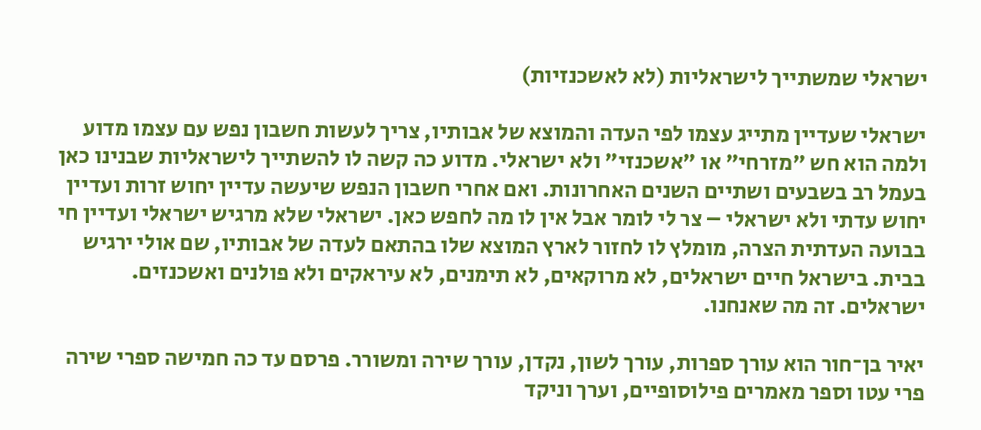ישראלי שמשתייך לישראליות (לא לאשכנזיות)

ישראלי שעדיין מתייג עצמו לפי העדה והמוצא של אבותיו, צריך לעשות חשבון נפש עם עצמו מדוע ולמה הוא חש "מזרחי" או "אשכנזי" ולא ישראלי. מדוע כה קשה לו להשתייך לישראליות שבנינו כאן בעמל רב בשבעים ושתיים השנים האחרונות. ואם אחרי חשבון הנפש שיעשה עדיין יחוש זרות ועדיין יחוש עדתי ולא ישראלי – צר לי לומר אבל אין לו מה לחפש כאן. ישראלי שלא מרגיש ישראלי ועדיין חי בבועה העדתית הצרה, מומלץ לו לחזור לארץ המוצא שלו בהתאם לעדה של אבותיו, שם אולי ירגיש בבית. בישראל חיים ישראלים, לא מרוקאים, לא תימנים, לא עיראקים ולא פולנים ואשכנזים. ישראלים. זה מה שאנחנו.

יאיר בן־חור הוא עורך ספרות, עורך לשון, נקדן, עורך שירה ומשורר. פרסם עד כה חמישה ספרי שירה פרי עטו וספר מאמרים פילוסופיים, וערך וניקד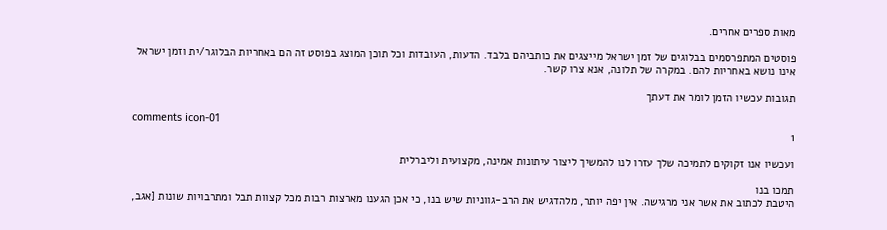מאות ספרים אחרים.

פוסטים המתפרסמים בבלוגים של זמן ישראל מייצגים את כותביהם בלבד. הדעות, העובדות וכל תוכן המוצג בפוסט זה הם באחריות הבלוגר/ית וזמן ישראל אינו נושא באחריות להם. במקרה של תלונה, אנא צרו קשר.

תגובות עכשיו הזמן לומר את דעתך

comments icon-01
1

ועכשיו אנו זקוקים לתמיכה שלך עזרו לנו להמשיך ליצור עיתונות אמינה, מקצועית וליברלית

תמכו בנו
היטבת לכתוב את אשר אני מרגישה. אין יפה יותר, מלהדגיש את הרב-גווניות שיש בנו, כי אכן הגענו מארצות רבות מכל קצוות תבל ומתרבויות שונות [אגב,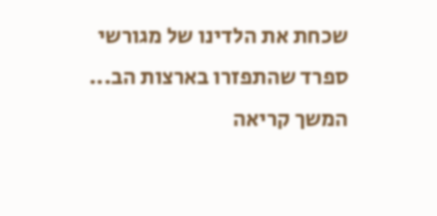שכחת את הלדינו של מגורשי ספרד שהתפזרו בארצות הב... המשך קריאה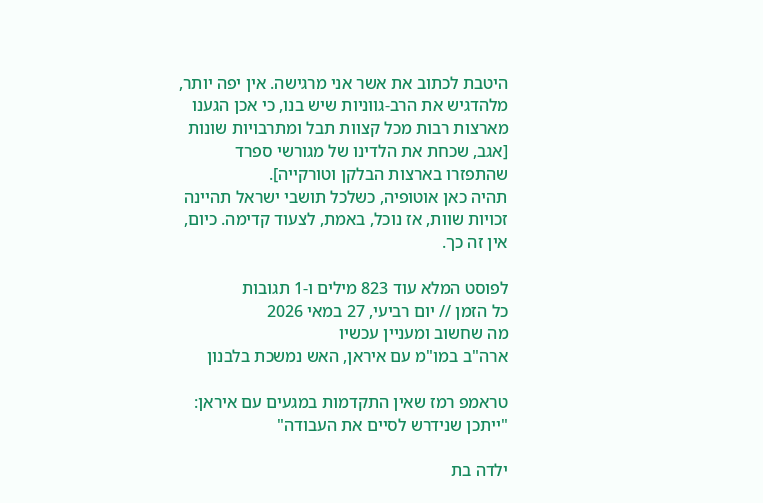היטבת לכתוב את אשר אני מרגישה. אין יפה יותר, מלהדגיש את הרב-גווניות שיש בנו, כי אכן הגענו מארצות רבות מכל קצוות תבל ומתרבויות שונות [אגב, שכחת את הלדינו של מגורשי ספרד שהתפזרו בארצות הבלקן וטורקייה].
תהיה כאן אוטופיה, כשלכל תושבי ישראל תהיינה זכויות שוות, אז נוכל, באמת, לצעוד קדימה. כיום, אין זה כך.

לפוסט המלא עוד 823 מילים ו-1 תגובות
כל הזמן // יום רביעי, 27 במאי 2026
מה שחשוב ומעניין עכשיו
ארה"ב במו"מ עם איראן, האש נמשכת בלבנון

טראמפ רמז שאין התקדמות במגעים עם איראן: "ייתכן שנידרש לסיים את העבודה"

ילדה בת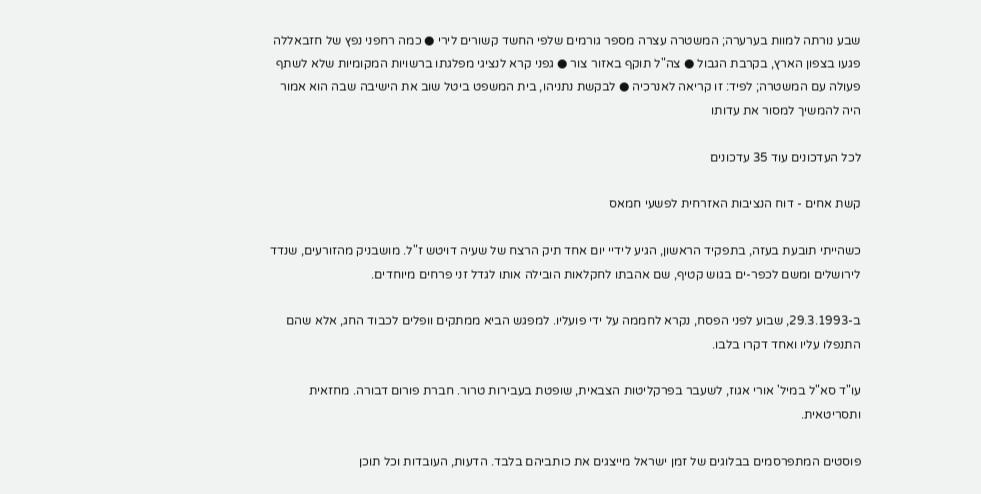שבע נורתה למוות בערערה; המשטרה עצרה מספר גורמים שלפי החשד קשורים לירי ● כמה רחפני נפץ של חזבאללה פגעו בצפון הארץ, בקרבת הגבול ● צה"ל תוקף באזור צור ● גפני קרא לנציגי מפלגתו ברשויות המקומיות שלא לשתף פעולה עם המשטרה; לפיד: זו קריאה לאנרכיה ● לבקשת נתניהו, בית המשפט ביטל שוב את הישיבה שבה הוא אמור היה להמשיך למסור את עדותו

לכל העדכונים עוד 35 עדכונים

קשת אחים - דוח הנציבות האזרחית לפשעי חמאס

כשהייתי תובעת בעזה, בתפקיד הראשון, הגיע לידיי יום אחד תיק הרצח של שעיה דויטש ז"ל. מושבניק מהזורעים, שנדד לירושלים ומשם לכפר-ים בגוש קטיף, שם אהבתו לחקלאות הובילה אותו לגדל זני פרחים מיוחדים.

ב-29.3.1993, שבוע לפני הפסח, נקרא לחממה על ידי פועליו. למפגש הביא ממתקים וופלים לכבוד החג, אלא שהם התנפלו עליו ואחד דקרו בלבו.

עו"ד סא"ל במיל' אורי אגוז, לשעבר בפרקליטות הצבאית, שופטת בעבירות טרור. חברת פורום דבורה. מחזאית ותסריטאית.

פוסטים המתפרסמים בבלוגים של זמן ישראל מייצגים את כותביהם בלבד. הדעות, העובדות וכל תוכן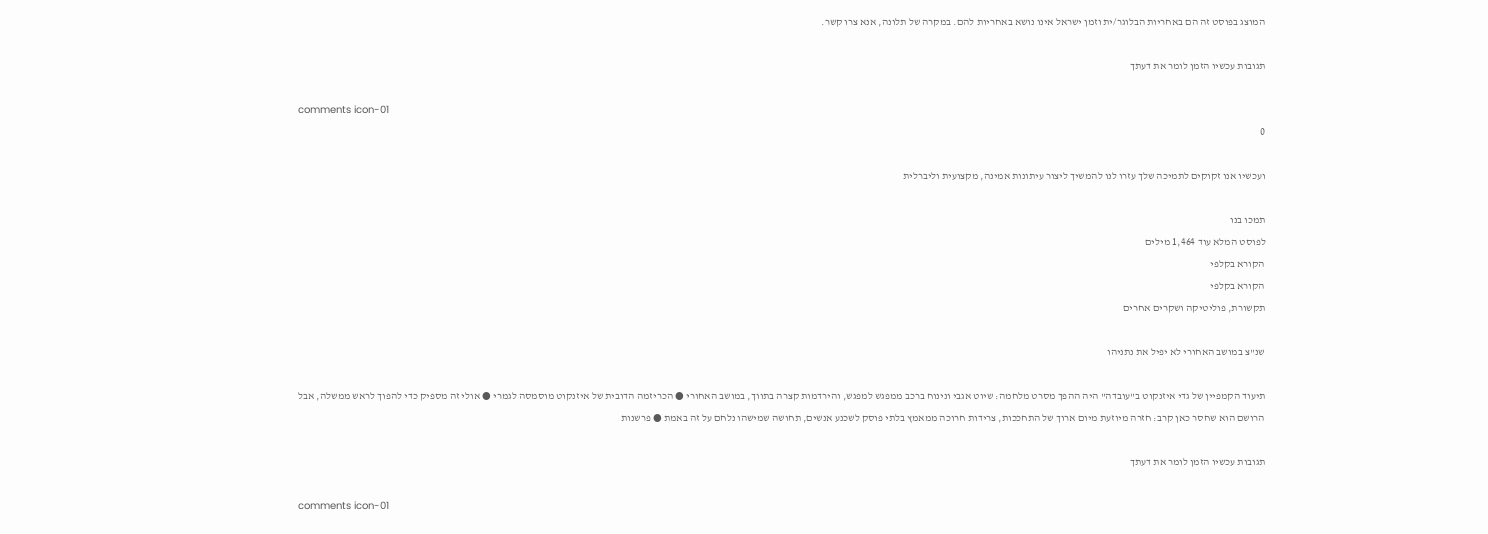המוצג בפוסט זה הם באחריות הבלוגר/ית וזמן ישראל אינו נושא באחריות להם. במקרה של תלונה, אנא צרו קשר.

תגובות עכשיו הזמן לומר את דעתך

comments icon-01
0

ועכשיו אנו זקוקים לתמיכה שלך עזרו לנו להמשיך ליצור עיתונות אמינה, מקצועית וליברלית

תמכו בנו
לפוסט המלא עוד 1,464 מילים
הקורא בקלפי
הקורא בקלפי
תקשורת, פוליטיקה ושקרים אחרים

שנ"צ במושב האחורי לא יפיל את נתניהו

תיעוד הקמפיין של גדי איזנקוט ב"עובדה" היה ההפך מסרט מלחמה: שיוט אגבי ונינוח ברכב ממפגש למפגש, והירדמות קצרה בתווך, במושב האחורי ● הכריזמה הדובית של איזנקוט מוסמסה לגמרי ● אולי זה מספיק כדי להפוך לראש ממשלה, אבל הרושם הוא שחסר כאן קרב: חזרה מיוזעת מיום ארוך של התחככות, צרידות חרוכה ממאמץ בלתי פוסק לשכנע אנשים, תחושה שמישהו נלחם על זה באמת ● פרשנות

תגובות עכשיו הזמן לומר את דעתך

comments icon-01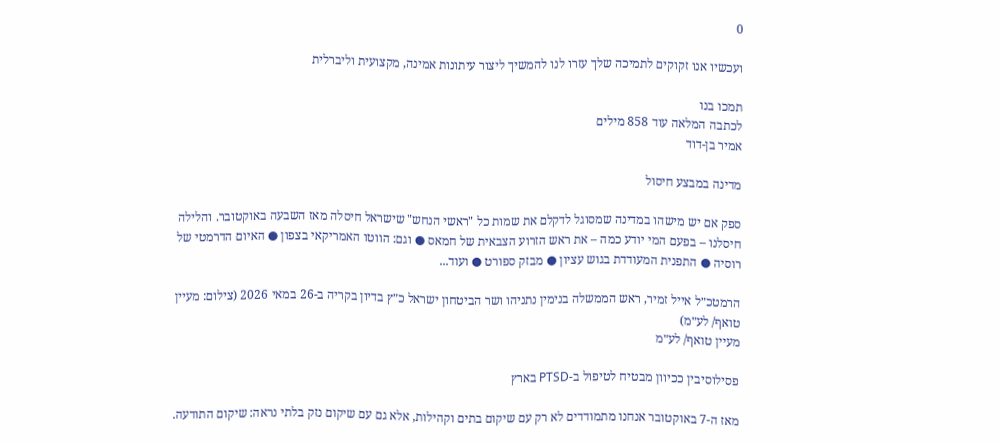0

ועכשיו אנו זקוקים לתמיכה שלך עזרו לנו להמשיך ליצור עיתונות אמינה, מקצועית וליברלית

תמכו בנו
לכתבה המלאה עוד 858 מילים
אמיר בן-דוד

מדינה במבצע חיסול

ספק אם יש מישהו במדינה שמסוגל לדקלם את שמות כל "ראשי הנחש" שישראל חיסלה מאז השבעה באוקטובר. והלילה חיסלנו – בפעם המי יודע כמה – את ראש הזרוע הצבאית של חמאס ● וגם: הווטו האמריקאי בצפון ● האיום הדרמטי של רוסיה ● התפנית המעודדת בגוש עציון ● מבזק ספורט ● ועוד...

הרמטכ״ל אייל זמיר, ראש הממשלה בנימין נתניהו ושר הביטחון ישראל כ״ץ בדיון בקריה ב-26 במאי 2026 (צילום: מעיין טואף/ לע״מ)
מעיין טואף/ לע״מ

פסילוסיבין ככיוון מבטיח לטיפול ב-PTSD בארץ

מאז ה-7 באוקטובר אנחנו מתמודדים לא רק עם שיקום בתים וקהילות, אלא גם עם שיקום נזק בלתי נראה: שיקום התודעה.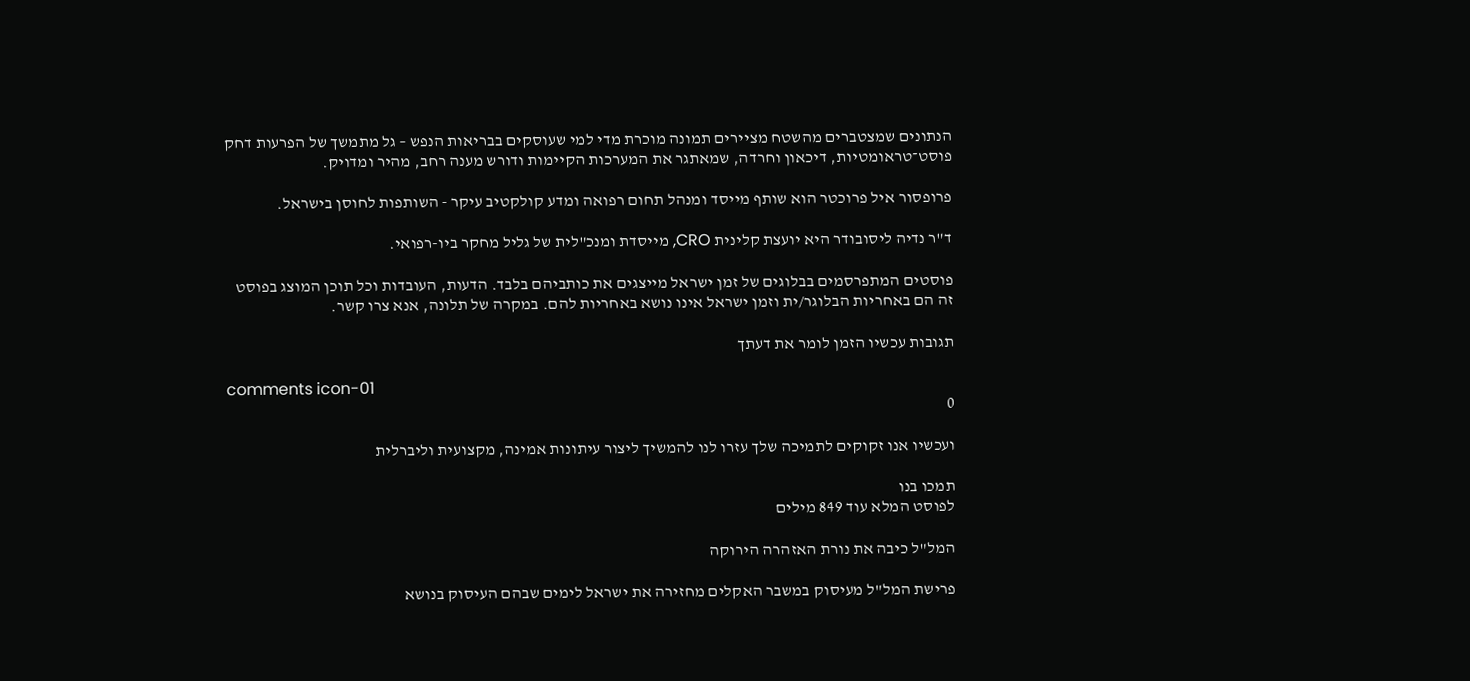הנתונים שמצטברים מהשטח מציירים תמונה מוכרת מדי למי שעוסקים בבריאות הנפש – גל מתמשך של הפרעות דחק פוסט־טראומטיות, דיכאון וחרדה, שמאתגר את המערכות הקיימות ודורש מענה רחב, מהיר ומדויק.

פרופסור איל פרוכטר הוא שותף מייסד ומנהל תחום רפואה ומדע קולקטיב עיקר - השותפות לחוסן בישראל.

ד"ר נדיה ליסובודר היא יועצת קלינית CRO, מייסדת ומנכ"לית של גליל מחקר ביו-רפואי.

פוסטים המתפרסמים בבלוגים של זמן ישראל מייצגים את כותביהם בלבד. הדעות, העובדות וכל תוכן המוצג בפוסט זה הם באחריות הבלוגר/ית וזמן ישראל אינו נושא באחריות להם. במקרה של תלונה, אנא צרו קשר.

תגובות עכשיו הזמן לומר את דעתך

comments icon-01
0

ועכשיו אנו זקוקים לתמיכה שלך עזרו לנו להמשיך ליצור עיתונות אמינה, מקצועית וליברלית

תמכו בנו
לפוסט המלא עוד 849 מילים

המל"ל כיבה את נורת האזהרה הירוקה

פרישת המל"ל מעיסוק במשבר האקלים מחזירה את ישראל לימים שבהם העיסוק בנושא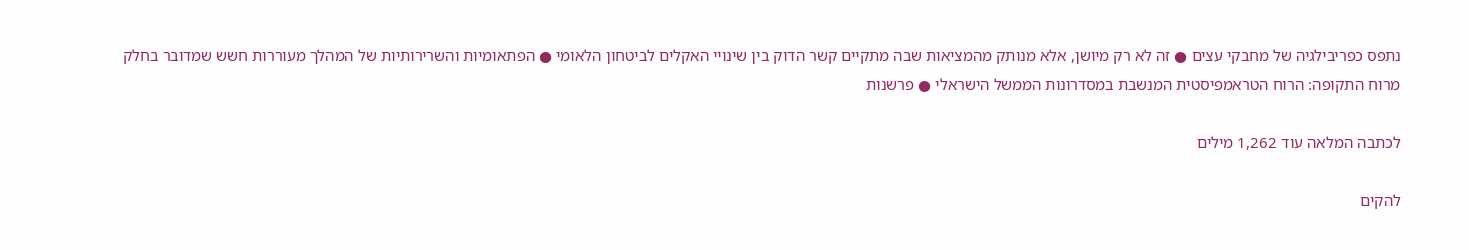נתפס כפריבילגיה של מחבקי עצים ● זה לא רק מיושן, אלא מנותק מהמציאות שבה מתקיים קשר הדוק בין שינויי האקלים לביטחון הלאומי ● הפתאומיות והשרירותיות של המהלך מעוררות חשש שמדובר בחלק מרוח התקופה: הרוח הטראמפיסטית המנשבת במסדרונות הממשל הישראלי ● פרשנות

לכתבה המלאה עוד 1,262 מילים

להקים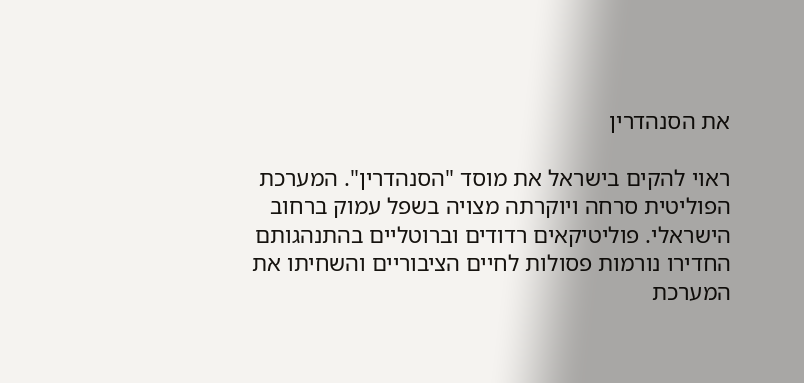את הסנהדרין

ראוי להקים בישראל את מוסד "הסנהדרין". המערכת הפוליטית סרחה ויוקרתה מצויה בשפל עמוק ברחוב הישראלי. פוליטיקאים רדודים וברוטליים בהתנהגותם החדירו נורמות פסולות לחיים הציבוריים והשחיתו את המערכת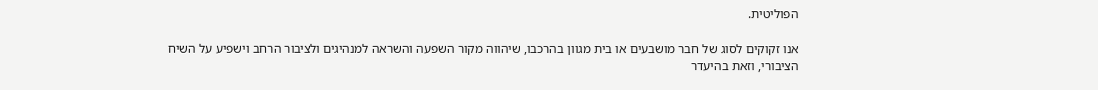הפוליטית.

אנו זקוקים לסוג של חבר מושבעים או בית מגוון בהרכבו, שיהווה מקור השפעה והשראה למנהיגים ולציבור הרחב וישפיע על השיח הציבורי, וזאת בהיעדר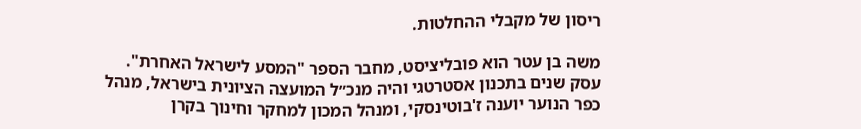ריסון של מקבלי ההחלטות.

משה בן עטר הוא פובליציסט, מחבר הספר "המסע לישראל האחרת". עסק שנים בתכנון אסטרטגי והיה מנכ״ל המועצה הציונית בישראל, מנהל כפר הנוער יוענה ז'בוטינסקי, ומנהל המכון למחקר וחינוך בקרן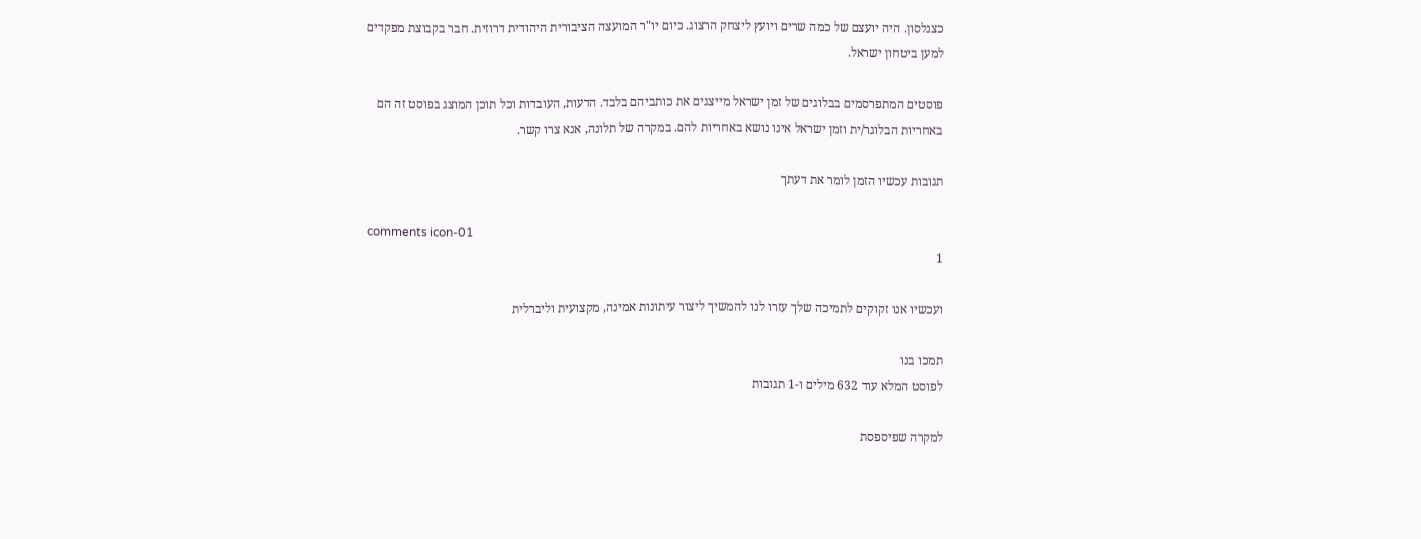כצנלסון. היה יועצם של כמה שרים ויועץ ליצחק הרצוג. כיום יו"ר המועצה הציבורית היהודית דרוזית. חבר בקבוצת מפקדים למען ביטחון ישראל.

פוסטים המתפרסמים בבלוגים של זמן ישראל מייצגים את כותביהם בלבד. הדעות, העובדות וכל תוכן המוצג בפוסט זה הם באחריות הבלוגר/ית וזמן ישראל אינו נושא באחריות להם. במקרה של תלונה, אנא צרו קשר.

תגובות עכשיו הזמן לומר את דעתך

comments icon-01
1

ועכשיו אנו זקוקים לתמיכה שלך עזרו לנו להמשיך ליצור עיתונות אמינה, מקצועית וליברלית

תמכו בנו
לפוסט המלא עוד 632 מילים ו-1 תגובות

למקרה שפיספסת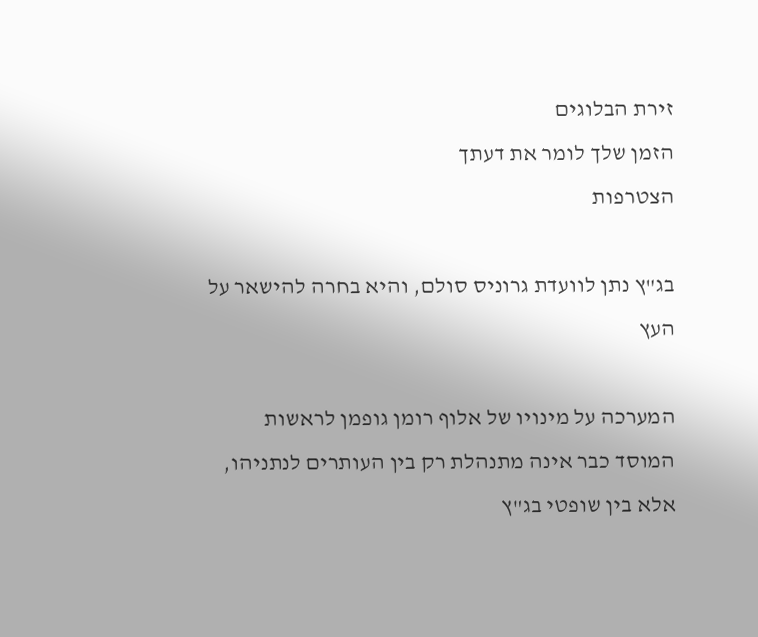זירת הבלוגים
הזמן שלך לומר את דעתך
הצטרפות

בג"ץ נתן לוועדת גרוניס סולם, והיא בחרה להישאר על העץ

המערכה על מינויו של אלוף רומן גופמן לראשות המוסד כבר אינה מתנהלת רק בין העותרים לנתניהו, אלא בין שופטי בג"ץ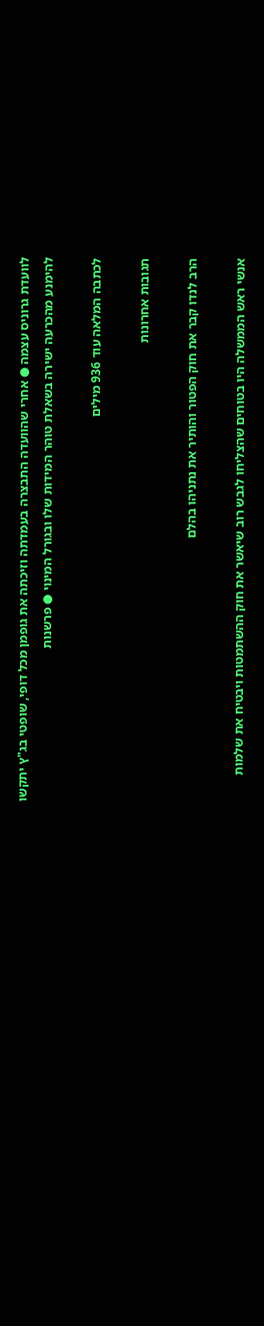לוועדת גרוניס עצמה ● אחרי שהוועדה התבצרה בעמדתה וזיכתה את גופמן מכל דופי, שופטי בג"ץ יתקשו להימנע מהכרעה ישירה בשאלת טוהר המידות שלו ובגורל המינוי ● פרשנות

לכתבה המלאה עוד 936 מילים

תגובות אחרונות

הרב לנדו קבר את חוק הפטור והותיר את נתניהו בהלם

אנשי ראש הממשלה היו בטוחים שהצליחו לגבש רוב שיאשר את חוק ההשתמטות ויבטיח את שלמות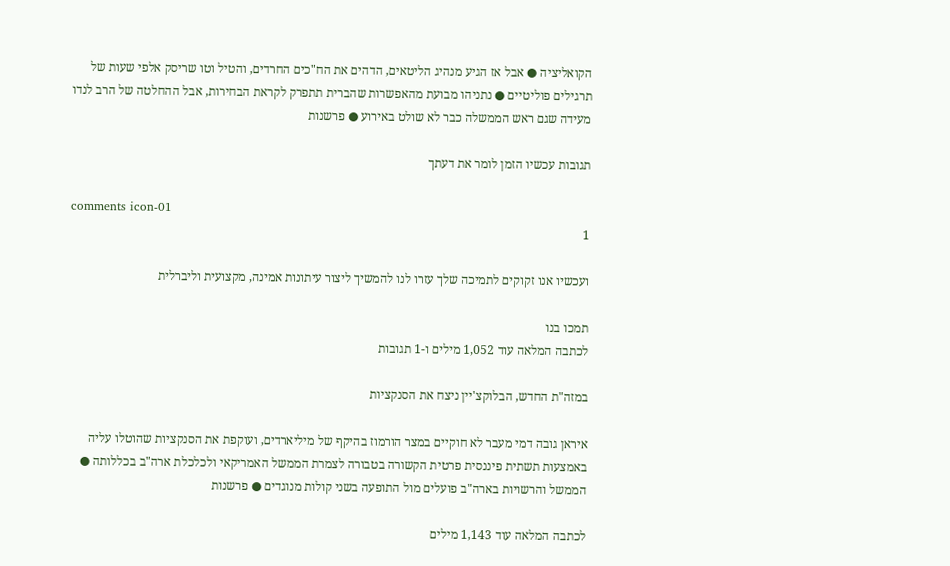הקואליציה ● אבל אז הגיע מנהיג הליטאים, הדהים את הח"כים החרדים, והטיל וטו שריסק אלפי שעות של תרגילים פוליטיים ● נתניהו מבועת מהאפשרות שהברית תתפרק לקראת הבחירות, אבל ההחלטה של הרב לנדו מעידה שגם ראש הממשלה כבר לא שולט באירוע ● פרשנות

תגובות עכשיו הזמן לומר את דעתך

comments icon-01
1

ועכשיו אנו זקוקים לתמיכה שלך עזרו לנו להמשיך ליצור עיתונות אמינה, מקצועית וליברלית

תמכו בנו
לכתבה המלאה עוד 1,052 מילים ו-1 תגובות

במזה"ת החדש, הבלוקצ'יין ניצח את הסנקציות

איראן גובה דמי מעבר לא חוקיים במצר הורמוז בהיקף של מיליארדים, ועוקפת את הסנקציות שהוטלו עליה באמצעות תשתית פיננסית פרטית הקשורה בטבורה לצמרת הממשל האמריקאי ולכלכלת ארה"ב בכללותה ● הממשל והרשויות בארה"ב פועלים מול התופעה בשני קולות מנוגדים ● פרשנות

לכתבה המלאה עוד 1,143 מילים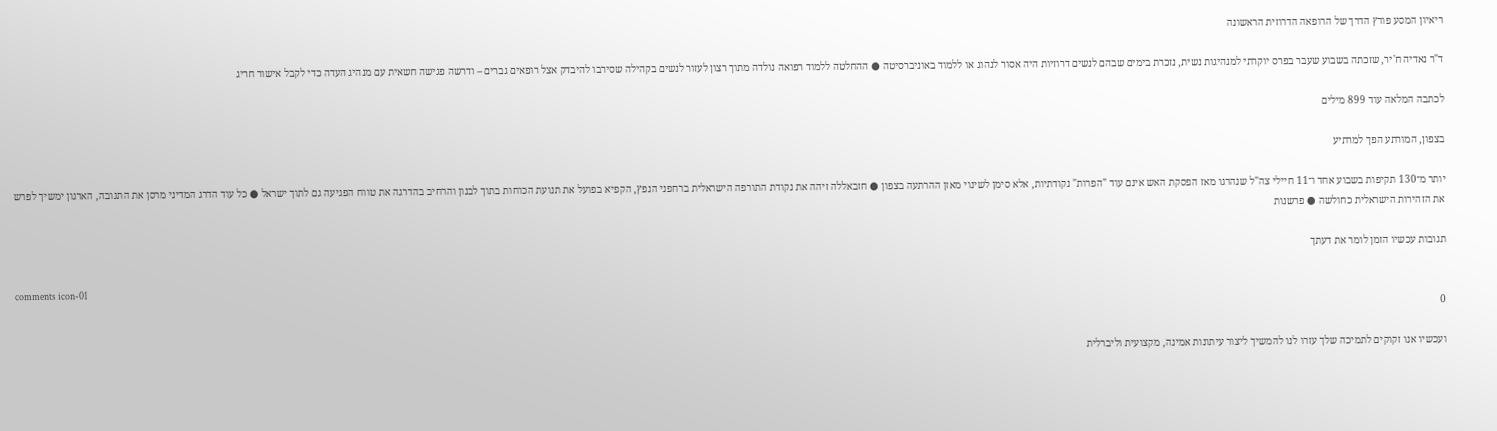ריאיון המסע פורץ הדרך של הרופאה הדרוזית הראשונה

ד"ר נאדיה ח'יר, שזכתה בשבוע שעבר בפרס יוקרתי למנהיגות נשית, נזכרת בימים שבהם לנשים דרוזיות היה אסור לנהוג או ללמוד באוניברסיטה ● ההחלטה ללמוד רפואה נולדה מתוך רצון לעזור לנשים בקהילה שסירבו להיבדק אצל רופאים גברים – ודרשה פגישה חשאית עם מנהיג העדה כדי לקבל אישור חריג

לכתבה המלאה עוד 899 מילים

בצפון, המורתע הפך למרתיע

יותר מ־130 תקיפות בשבוע אחד ו־11 חיילי צה"ל שנהרגו מאז הפסקת האש אינם עוד "הפרות" נקודתיות, אלא סימן לשינוי מאזן ההרתעה בצפון ● חזבאללה זיהה את נקודת התורפה הישראלית ברחפני הנפץ, הקפיא בפועל את תנועת הכוחות בתוך לבנון והרחיב בהדרגה את טווח הפגיעה גם לתוך ישראל ● כל עוד הדרג המדיני מרסן את התגובה, הארגון ימשיך לפרש את הזהירות הישראלית כחולשה ● פרשנות

תגובות עכשיו הזמן לומר את דעתך

comments icon-01
0

ועכשיו אנו זקוקים לתמיכה שלך עזרו לנו להמשיך ליצור עיתונות אמינה, מקצועית וליברלית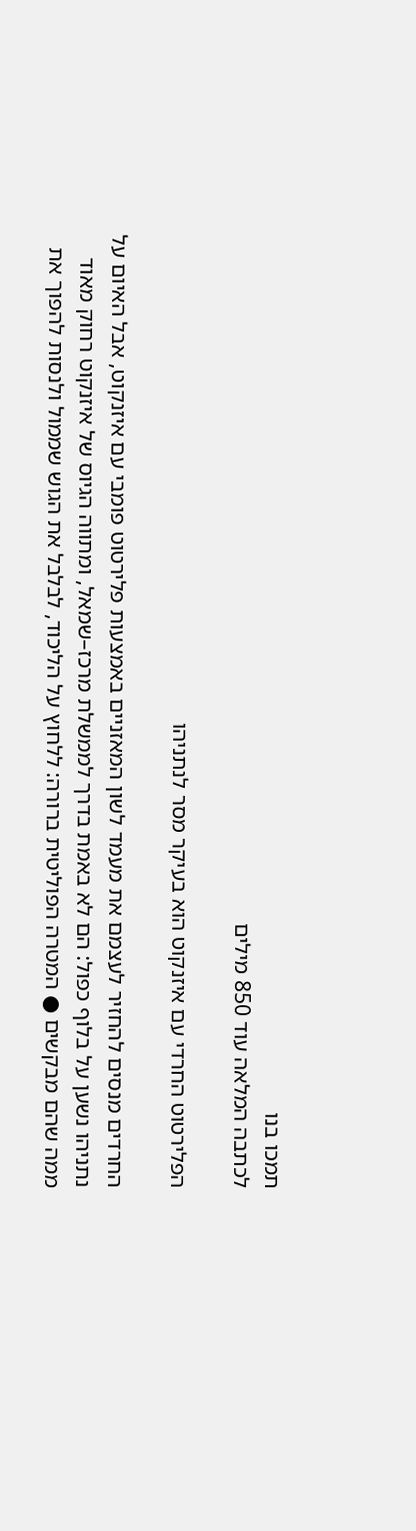תמכו בנו
לכתבה המלאה עוד 850 מילים

הפלירטוט החרדי עם איזנקוט הוא בעיקר מסר לנתניהו

החרדים מנסים להחזיר לעצמם את מעמד לשון המאזניים באמצעות פלירטוט פומבי עם איזנקוט, אבל האיום על נתניהו נשען על בלוף כפול: הם לא באמת בדרך לממשלת מרכז–שמאל, ומתווה הגיוס של איזנקוט רחוק מאוד ממה שהם מבקשים ● המטרה הפוליטית ברורה: ללחוץ על הליכוד, לבלבל את הגוש שממול ולנסות להפוך את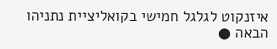איזנקוט לגלגל חמישי בקואליציית נתניהו הבאה ●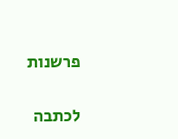פרשנות

לכתבה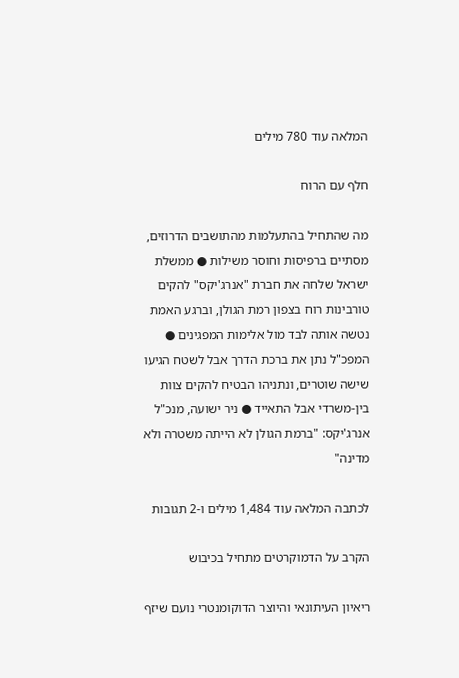המלאה עוד 780 מילים

חלף עם הרוח

מה שהתחיל בהתעלמות מהתושבים הדרוזים, מסתיים ברפיסות וחוסר משילות ● ממשלת ישראל שלחה את חברת "אנרג'יקס" להקים טורבינות רוח בצפון רמת הגולן, וברגע האמת נטשה אותה לבד מול אלימות המפגינים ● המפכ"ל נתן את ברכת הדרך אבל לשטח הגיעו שישה שוטרים, ונתניהו הבטיח להקים צוות בין-משרדי אבל התאייד ● ניר ישועה, מנכ"ל אנרג'יקס: "ברמת הגולן לא הייתה משטרה ולא מדינה"

לכתבה המלאה עוד 1,484 מילים ו-2 תגובות

הקרב על הדמוקרטים מתחיל בכיבוש

ריאיון העיתונאי והיוצר הדוקומנטרי נועם שיזף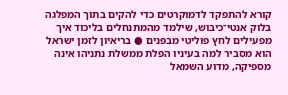קורא להתפקד לדמוקרטים כדי להקים בתוך המפלגה בלוק אנטי־כיבוש, שילמד מהמתנחלים בליכוד איך מפעילים לחץ פוליטי מבפנים ● בריאיון לזמן ישראל הוא מסביר למה בעיניו הפלת ממשלת נתניהו אינה מספיקה, מדוע השמאל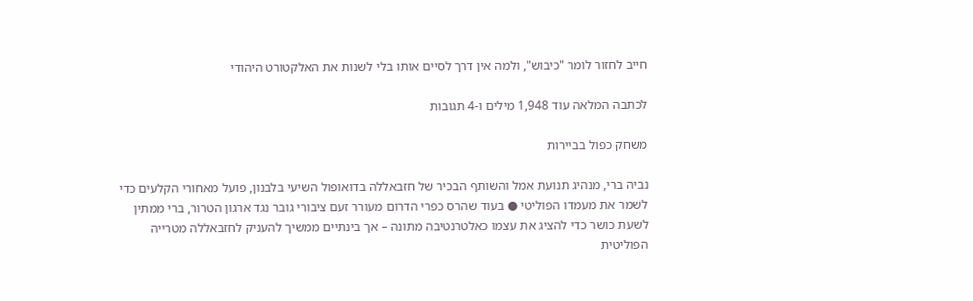חייב לחזור לומר "כיבוש", ולמה אין דרך לסיים אותו בלי לשנות את האלקטורט היהודי

לכתבה המלאה עוד 1,948 מילים ו-4 תגובות

משחק כפול בביירות

נביה ברי, מנהיג תנועת אמל והשותף הבכיר של חזבאללה בדואופול השיעי בלבנון, פועל מאחורי הקלעים כדי לשמר את מעמדו הפוליטי ● בעוד שהרס כפרי הדרום מעורר זעם ציבורי גובר נגד ארגון הטרור, ברי ממתין לשעת כושר כדי להציג את עצמו כאלטרנטיבה מתונה – אך בינתיים ממשיך להעניק לחזבאללה מטרייה הפוליטית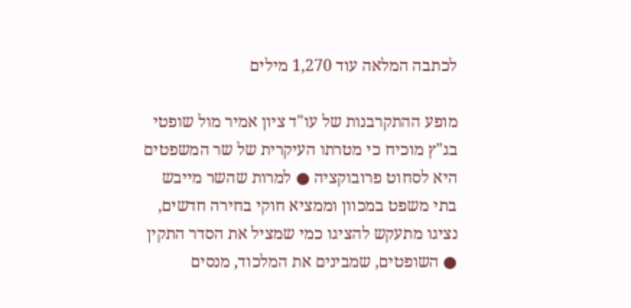לכתבה המלאה עוד 1,270 מילים

מופע ההתקרבנות של עו"ד ציון אמיר מול שופטי בג"ץ מוכיח כי מטרתו העיקרית של שר המשפטים היא לסחוט פרובוקציה ● למרות שהשר מייבש בתי משפט במכוון וממציא חוקי בחירה חדשים, נציגו מתעקש להציגו כמי שמציל את הסדר התקין ● השופטים, שמבינים את המלכוד, מנסים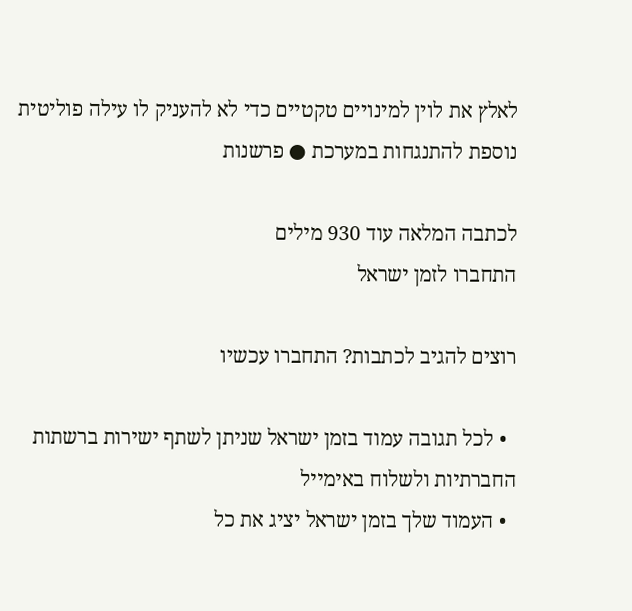לאלץ את לוין למינויים טקטיים כדי לא להעניק לו עילה פוליטית נוספת להתנגחות במערכת ● פרשנות

לכתבה המלאה עוד 930 מילים
התחברו לזמן ישראל

רוצים להגיב לכתבות? התחברו עכשיו

  • לכל תגובה עמוד בזמן ישראל שניתן לשתף ישירות ברשתות החברתיות ולשלוח באימייל
  • העמוד שלך בזמן ישראל יציג את כל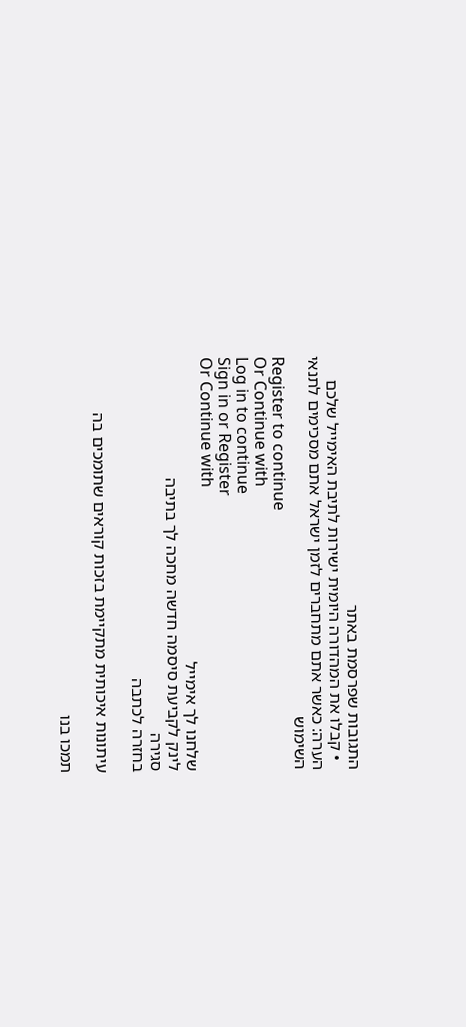התגובות שפרסמת באתר
  • קבלו את המהדורה היומית ישירות לתיבת האימייל שלכם
הערה: כאשר אתם מתחברים לזמן ישראל אתם מסכימים לתנאי השימוש
Register to continue
Or Continue with
Log in to continue
Sign in or Register
Or Continue with
שלחנו לך אימייל
לינק לקביעת סיסמה חדשה מחכה לך בתיבה
סגירה
בחזרה לכתבה

עיתונות איכותית מתקיימת בזכות קוראים שתומכים בה

תמכו בנו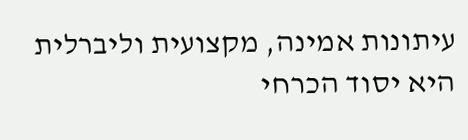עיתונות אמינה, מקצועית וליברלית היא יסוד הכרחי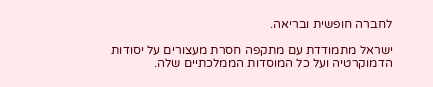לחברה חופשית ובריאה.

ישראל מתמודדת עם מתקפה חסרת מעצורים על יסודות הדמוקרטיה ועל כל המוסדות הממלכתיים שלה.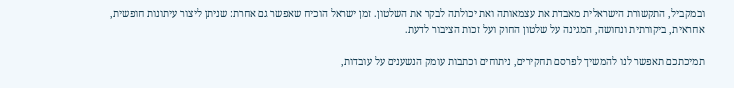ובמקביל, התקשורת הישראלית מאבדת את עצמאותה ואת יכולתה לבקר את השלטון. זמן ישראל הוכיח שאפשר גם אחרת: שניתן ליצור עיתונות חופשית, אחראית, ביקורתית ונחושה, המגינה על שלטון החוק ועל זכות הציבור לדעת.

תמיכתכם תאפשר לנו להמשיך לפרסם תחקירים, ניתוחים וכתבות עומק הנשענים על עובדות,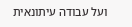ועל עבודה עיתונאית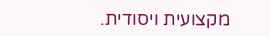מקצועית ויסודית.